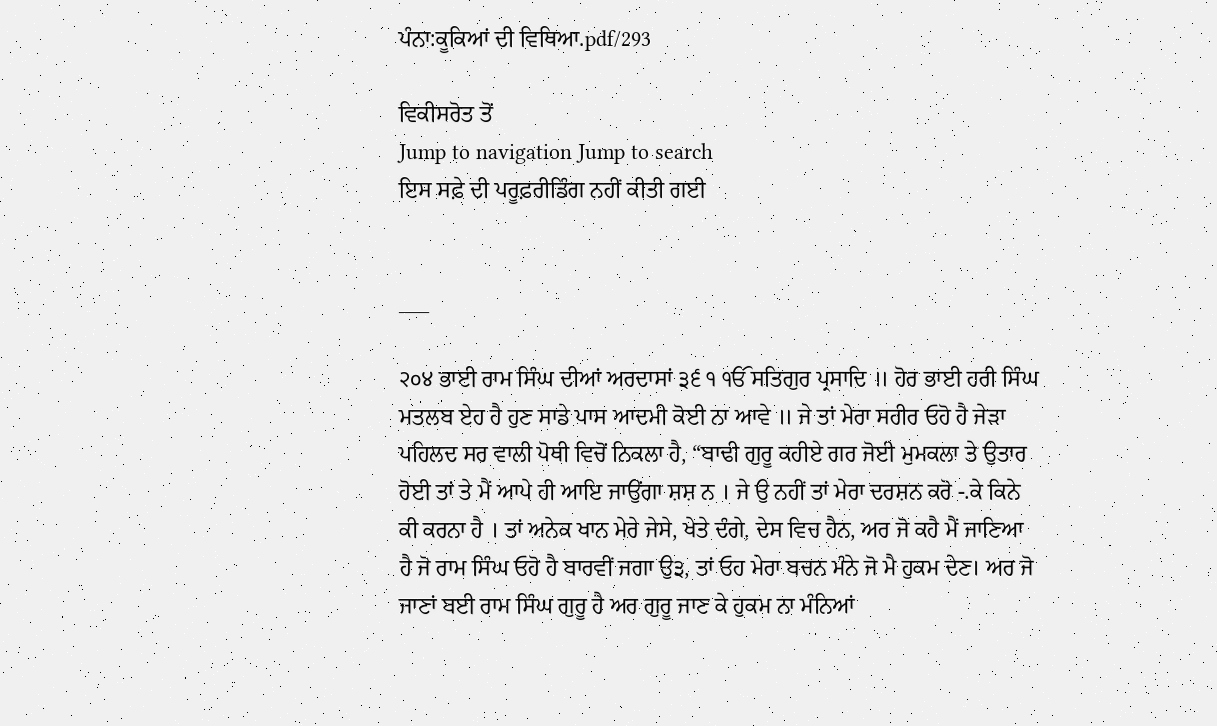ਪੰਨਾ:ਕੂਕਿਆਂ ਦੀ ਵਿਥਿਆ.pdf/293

ਵਿਕੀਸਰੋਤ ਤੋਂ
Jump to navigation Jump to search
ਇਸ ਸਫ਼ੇ ਦੀ ਪਰੂਫ਼ਰੀਡਿੰਗ ਨਹੀਂ ਕੀਤੀ ਗਈ


___

२०४ ਭਾਈ ਰਾਮ ਸਿੰਘ ਦੀਆਂ ਅਰਦਾਸਾਂ ੩੬ ੧ ੴ ਸਤਿਗੁਰ ਪ੍ਰਸਾਦਿ ॥ ਹੋਰ ਭਾਈ ਹਰੀ ਸਿੰਘ ਮਤਲਬ ਏਹ ਹੈ ਹੁਣ ਸਾਡੇ ਪਾਸ ਆਦਮੀ ਕੋਈ ਨਾ ਆਵੇ ॥ ਜੇ ਤਾਂ ਮੇਰਾ ਸਰੀਰ ਓਹੋ ਹੈ ਜੇੜਾ ਪਹਿਲਦ ਸਰ ਵਾਲੀ ਪੋਥੀ ਵਿਚੋਂ ਨਿਕਲਾ ਹੈ, “ਬਾਢੀ ਗੁਰੂ ਕਹੀਏ ਗਰ ਜੋਈ ਮੁਮਕਲਾ ਤੇ ਉਤਾਰ ਹੋਈ ਤਾਂ ਤੇ ਮੈਂ ਆਪੇ ਹੀ ਆਇ ਜਾਉਂਗਾ ਸ਼ਸ਼ ਨ । ਜੇ ਉ ਨਹੀਂ ਤਾਂ ਮੇਰਾ ਦਰਸ਼ਨ ਕਰੋ -.ਕੇ ਕਿਨੇ ਕੀ ਕਰਨਾ ਹੈ । ਤਾਂ ਅਨੇਕ ਖਾਨ ਮੇਰੇ ਜੇਸੇ, ਖੇਤੇ ਦੰਗੇ, ਦੇਸ ਵਿਚ ਹੈਨ, ਅਰ ਜੋ ਕਹੈ ਮੈਂ ਜਾਣਿਆ ਹੈ ਜੋ ਰਾਮ ਸਿੰਘ ਓਹੋ ਹੈ ਬਾਰਵੀਂ ਜਗਾ ਉ੩, ਤਾਂ ਓਹ ਮੇਰਾ ਬਚਨ ਮੰਨੇ ਜੋ ਮੈ ਹੁਕਮ ਦੇਣ। ਅਰ ਜੋ ਜਾਣਾਂ ਬਈ ਰਾਮ ਸਿੰਘ ਗੁਰੂ ਹੈ ਅਰ ਗੁਰੂ ਜਾਣ ਕੇ ਹੁਕਮ ਨਾ ਮੰਨਿਆਂ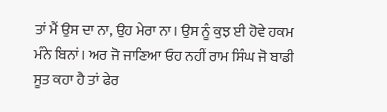ਤਾਂ ਮੈਂ ਉਸ ਦਾ ਨਾ, ਉਹ ਮੇਰਾ ਨਾ। ਉਸ ਨੂੰ ਕੁਝ ਈ ਹੋਵੇ ਹਕਮ ਮੰਨੇ ਬਿਨਾਂ। ਅਰ ਜੋ ਜਾਣਿਆ ਓਹ ਨਹੀਂ ਰਾਮ ਸਿੰਘ ਜੋ ਬਾਡੀ ਸੂਤ ਕਹਾ ਹੈ ਤਾਂ ਫੇਰ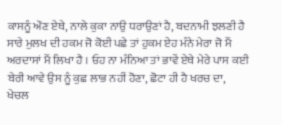ਕਾਸਨੂੰ ਔਣ ਏਥੇ, ਨਾਲੇ ਕੁਕਾ ਨਾਉ ਧਰਾਉਣਾਂ ਹੈ, ਬਦਨਾਮੀ ਝਲਣੀ ਹੈ ਸਾਰੇ ਮੁਲਖ ਦੀ ਹਕਮ ਜੋ ਕੋਈ ਪਛੇ ਤਾਂ ਹੁਕਮ ਏਹ ਮੰਨੇ ਮੇਰਾ ਜੋ ਮੈਂ ਅਰਦਾਸਾਂ ਮੈਂ ਲਿਖਾ ਹੈ । ਓਹ ਨਾ ਮੰਨਿਆ ਤਾਂ ਭਾਵੇਂ ਏਥੇ ਮੇਰੇ ਪਾਸ ਕਈ ਬੇਰੀ ਆਵੇ ਉਸ ਨੂੰ ਕੁਛ ਲਾਭ ਨਹੀਂ ਹੋਣਾ, ਛੋਟਾ ਹੀ ਹੈ ਖਰਚ ਦਾ, ਖੇਚਲ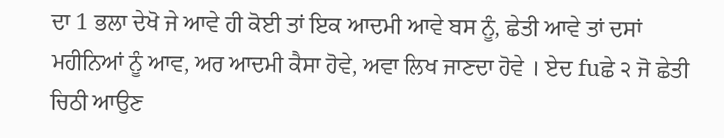ਦਾ 1 ਭਲਾ ਦੇਖੋ ਜੇ ਆਵੇ ਹੀ ਕੋਈ ਤਾਂ ਇਕ ਆਦਮੀ ਆਵੇ ਬਸ ਨੂੰ, ਛੇਤੀ ਆਵੇ ਤਾਂ ਦਸਾਂ ਮਹੀਨਿਆਂ ਨੂੰ ਆਵ, ਅਰ ਆਦਮੀ ਕੈਸਾ ਹੋਵੇ, ਅਵਾ ਲਿਖ ਜਾਣਦਾ ਹੋਵੇ । ਏਦ fuਛੇ ੨ ਜੋ ਛੇਤੀ ਚਿਠੀ ਆਉਣ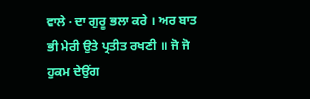ਵਾਲੇ · ਦਾ ਗੁਰੂ ਭਲਾ ਕਰੇ । ਅਰ ਬਾਤ ਭੀ ਮੇਰੀ ਉਤੇ ਪ੍ਰਤੀਤ ਰਖਣੀ ॥ ਜੋ ਜੋ ਹੁਕਮ ਦੇਉਂਗ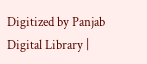Digitized by Panjab Digital Library |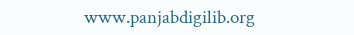www.panjabdigilib.org